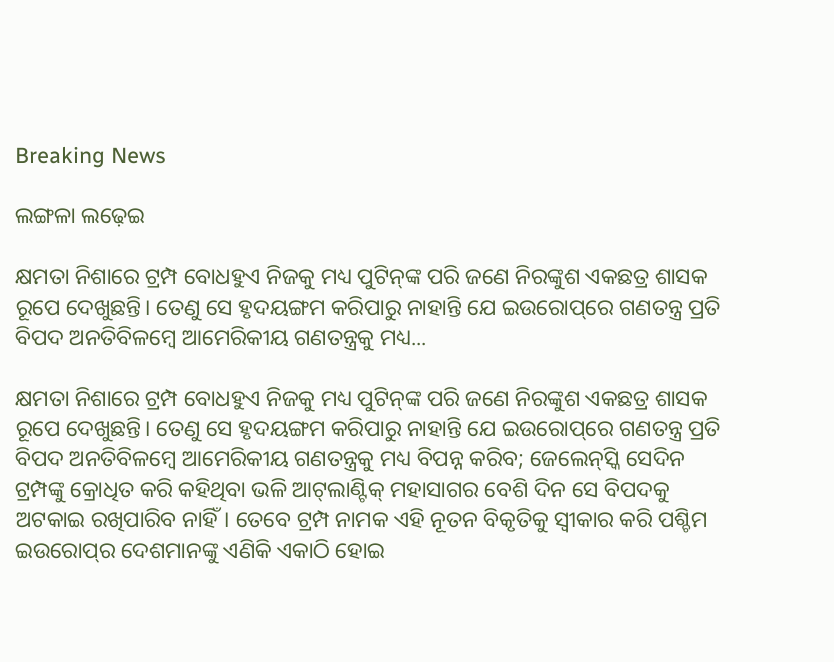Breaking News

ଲଙ୍ଗଳା ଲଢ଼େଇ

କ୍ଷମତା ନିଶାରେ ଟ୍ରମ୍ପ ବୋଧହୁଏ ନିଜକୁ ମଧ୍ୟ ପୁଟିନ୍‌ଙ୍କ ପରି ଜଣେ ନିରଙ୍କୁଶ ଏକଛତ୍ର ଶାସକ ରୂପେ ଦେଖୁଛନ୍ତି। ତେଣୁ ସେ ହୃଦୟଙ୍ଗମ କରିପାରୁ ନାହାନ୍ତି ଯେ ଇଉରୋପ୍‌ରେ ଗଣତନ୍ତ୍ର ପ୍ରତି ବିପଦ ଅନତିବିଳମ୍ବେ ଆମେରିକୀୟ ଗଣତନ୍ତ୍ରକୁ ମଧ୍ୟ...

କ୍ଷମତା ନିଶାରେ ଟ୍ରମ୍ପ ବୋଧହୁଏ ନିଜକୁ ମଧ୍ୟ ପୁଟିନ୍‌ଙ୍କ ପରି ଜଣେ ନିରଙ୍କୁଶ ଏକଛତ୍ର ଶାସକ ରୂପେ ଦେଖୁଛନ୍ତି। ତେଣୁ ସେ ହୃଦୟଙ୍ଗମ କରିପାରୁ ନାହାନ୍ତି ଯେ ଇଉରୋପ୍‌ରେ ଗଣତନ୍ତ୍ର ପ୍ରତି ବିପଦ ଅନତିବିଳମ୍ବେ ଆମେରିକୀୟ ଗଣତନ୍ତ୍ରକୁ ମଧ୍ୟ ବିପନ୍ନ କରିବ; ଜେଲେନ୍‌ସ୍କି ସେଦିନ ଟ୍ରମ୍ପଙ୍କୁ କ୍ରୋଧିତ କରି କହିଥିବା ଭଳି ଆଟ୍‌ଲାଣ୍ଟିକ୍ ମହାସାଗର ବେଶି ଦିନ ସେ ବିପଦକୁ ଅଟକାଇ ରଖିପାରିବ ନାହିଁ। ତେବେ ଟ୍ରମ୍ପ ନାମକ ଏହି ନୂତନ ବିକୃତିକୁ ସ୍ବୀକାର କରି ପଶ୍ଚିମ ଇଉରୋପ୍‌ର ଦେଶମାନଙ୍କୁ ଏଣିକି ଏକାଠି ହୋଇ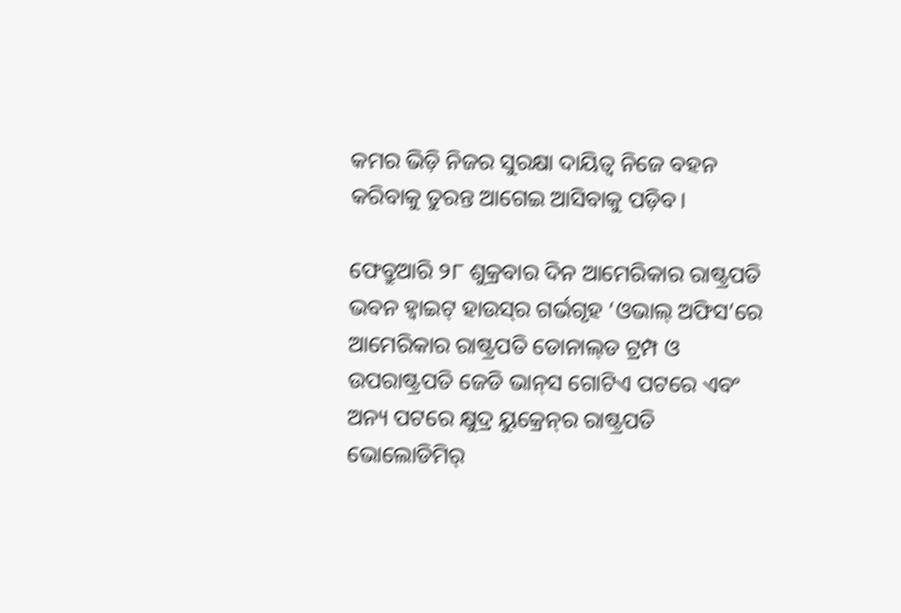କମର ଭିଡ଼ି ନିଜର ସୁରକ୍ଷା ଦାୟିତ୍ବ ନିଜେ ବହନ କରିବାକୁ ତୁରନ୍ତ ଆଗେଇ ଆସିବାକୁ ପଡ଼ିବ।

ଫେବ୍ରୁଆରି ୨୮ ଶୁକ୍ରବାର ଦିନ ଆମେରିକାର ରାଷ୍ଟ୍ରପତି ଭବନ ହ୍ବାଇଟ୍‌ ହାଉସ୍‌ର ଗର୍ଭଗୃହ ‘ଓଭାଲ୍ ଅଫିସ’ରେ ଆମେରିକାର ରାଷ୍ଟ୍ରପତି ଡୋନାଲ୍‌ଡ ଟ୍ରମ୍ପ ଓ ଉପରାଷ୍ଟ୍ରପତି ଜେଡି ଭାନ୍‌ସ ଗୋଟିଏ ପଟରେ ଏବଂ ଅନ୍ୟ ପଟରେ କ୍ଷୁଦ୍ର ୟୁକ୍ରେନ୍‌ର ରାଷ୍ଟ୍ରପତି ଭୋଲୋଡିମିର୍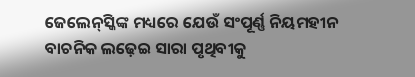ଜେଲେନ୍‌ସ୍କିଙ୍କ ମଧ୍ୟରେ ଯେଉଁ ସଂପୂର୍ଣ୍ଣ ନିୟମହୀନ ବାଚନିକ ଲଢ଼େଇ ସାରା ପୃଥିବୀକୁ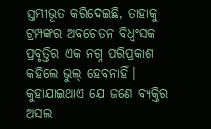ସ୍ତମ୍ଭୀଭୂତ କରିଦେଇଛି, ତାହାକୁ ଟ୍ରମ୍ପଙ୍କର ଅବଚେତନ ବିଧ୍ବଂସକ ପ୍ରବୃତ୍ତିର ଏକ ନଗ୍ନ ପରିପ୍ରକାଶ କହିଲେ ଭୁଲ୍ ହେବନାହିଁ। କୁହାଯାଇଥାଏ ଯେ ଜଣେ ବ୍ୟକ୍ତିର ଅସଲ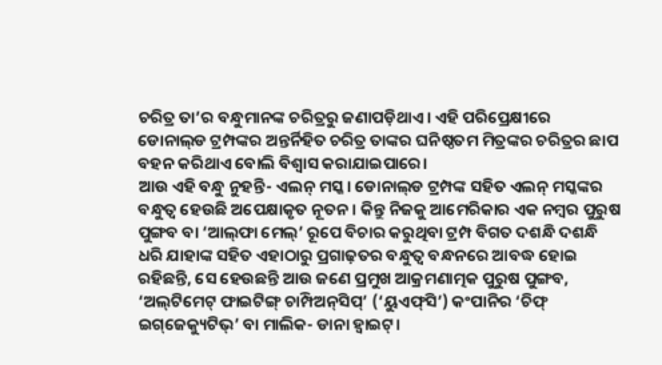ଚରିତ୍ର ତା’ର ବନ୍ଧୁମାନଙ୍କ ଚରିତ୍ରରୁ ଜଣାପଡ଼ିଥାଏ। ଏହି ପରିପ୍ରେକ୍ଷୀରେ ଡୋନାଲ୍‌ଡ ଟ୍ରମ୍ପଙ୍କର ଅନ୍ତର୍ନିହିତ ଚରିତ୍ର ତାଙ୍କର ଘନିଷ୍ଠତମ ମିତ୍ରଙ୍କର ଚରିତ୍ରର ଛାପ ବହନ କରିଥାଏ ବୋଲି ବିଶ୍ବାସ କରାଯାଇପାରେ।
ଆଉ ଏହି ବନ୍ଧୁ ନୁହନ୍ତି- ଏଲନ୍ ମସ୍କ। ଡୋନାଲ୍‌ଡ ଟ୍ରମ୍ପଙ୍କ ସହିତ ଏଲନ୍ ମସ୍କଙ୍କର ବନ୍ଧୁତ୍ବ ହେଉଛି ଅପେକ୍ଷାକୃତ ନୂତନ। କିନ୍ତୁ ନିଜକୁ ଆମେରିକାର ଏକ ନମ୍ବର ପୁରୁଷ ପୁଙ୍ଗବ ବା ‘ଆଲ୍‌ଫା ମେଲ୍’ ରୂପେ ବିଚାର କରୁଥିବା ଟ୍ରମ୍ପ ବିଗତ ଦଶନ୍ଧି ଦଶନ୍ଧି ଧରି ଯାହାଙ୍କ ସହିତ ଏହାଠାରୁ ପ୍ରଗାଢ଼ତର ବନ୍ଧୁତ୍ବ ବନ୍ଧନରେ ଆବଦ୍ଧ ହୋଇ ରହିଛନ୍ତି, ସେ ହେଉଛନ୍ତି ଆଉ ଜଣେ ପ୍ରମୁଖ ଆକ୍ରମଣାତ୍ମକ ପୁରୁଷ ପୁଙ୍ଗବ, ‘ଅଲ୍‌ଟିମେଟ୍ ଫାଇଟିଙ୍ଗ୍ ଚାମ୍ପିଅନ୍‌ସିପ୍’ (‘ୟୁଏଫ୍‌ସି’) କଂପାନିର ‘ଚିଫ୍ ଇଗ୍‌ଜେକ୍ୟୁଟିଭ୍’ ବା ମାଲିକ- ଡାନା ହ୍ବାଇଟ୍।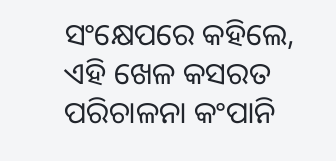ସଂକ୍ଷେପରେ କହିଲେ, ଏହି ଖେଳ କସରତ ପରିଚାଳନା କଂପାନି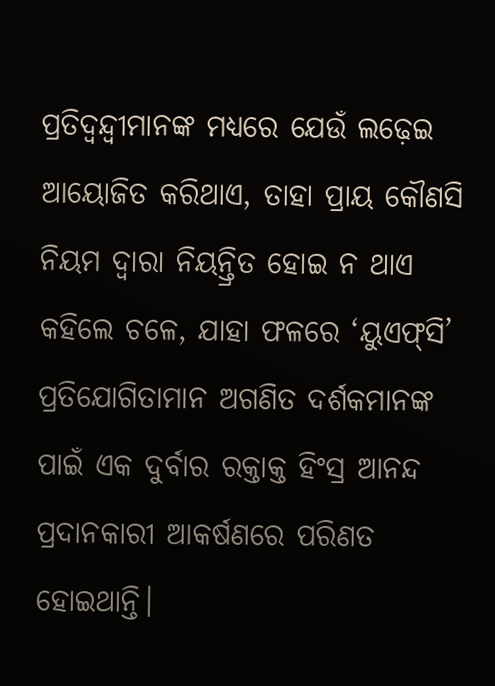ପ୍ରତିଦ୍ବନ୍ଦ୍ବୀମାନଙ୍କ ମଧ୍ୟରେ ଯେଉଁ ଲଢ଼େଇ ଆୟୋଜିତ କରିଥାଏ, ତାହା ପ୍ରାୟ କୌଣସି ନିୟମ ଦ୍ବାରା ନିୟନ୍ତ୍ରିତ ହୋଇ ନ ଥାଏ କହିଲେ ଚଳେ, ଯାହା ଫଳରେ ‘ୟୁଏଫ୍‌ସି’ ପ୍ରତିଯୋଗିତାମାନ ଅଗଣିତ ଦର୍ଶକମାନଙ୍କ ପାଇଁ ଏକ ଦୁର୍ବାର ରକ୍ତାକ୍ତ ହିଂସ୍ର ଆନନ୍ଦ ପ୍ରଦାନକାରୀ ଆକର୍ଷଣରେ ପରିଣତ ହୋଇଥାନ୍ତି।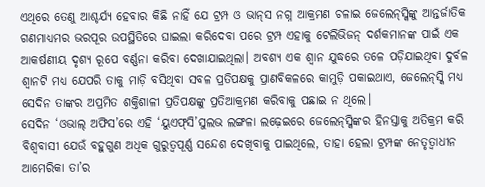ଏଥିରେ ତେଣୁ ଆଶ୍ଚର୍ଯ୍ୟ ହେବାର କିଛି ନାହିଁ ‌ଯେ ଟ୍ରମ୍ପ ଓ ଭାନ୍‌ସ ନଗ୍ନ ଆକ୍ରମଣ ଚଳାଇ ଜେଲେନ୍‌ସ୍କିଙ୍କୁ ଆନ୍ତର୍ଜାତିକ ଗଣମାଧ୍ୟମର ଭରପୂର ଉପସ୍ଥିତିରେ ଘାଇଲା କରିଦେବା ପରେ ଟ୍ରମ୍ପ ଏହାକୁ ଟେଲିଭିଜନ୍ ଦର୍ଶକମାନଙ୍କ ପାଇଁ ଏକ ଆକର୍ଷଣୀୟ ଦୃଶ୍ୟ ରୂପେ ବର୍ଣ୍ଣନା କରିବା ଦେଖାଯାଇଥିଲା। ଅବଶ୍ୟ ଏକ ଶ୍ବାନ ଯୁଦ୍ଧରେ ତଳେ ପଡ଼ିଯାଇଥିବା ଦୁର୍ବଳ ଶ୍ବାନଟି ମଧ୍ୟ ଯେପରି ତାକୁ ମାଡ଼ି ବସିଥିବା ସବଳ ପ୍ରତିପକ୍ଷକୁ ପ୍ରାଣବିକଳରେ କାମୁଡ଼ି ପକାଇଥାଏ, ଜେଲେନ୍‌ସ୍କି ମଧ୍ୟ ସେଦିନ ତାଙ୍କର ଅପ୍ରମିତ ଶକ୍ତିଶାଳୀ ପ୍ରତିପକ୍ଷଙ୍କୁ ପ୍ରତିଆକ୍ରମଣ କରିବାକୁ ପଛାଇ ନ ଥିଲେ।
ସେଦିନ ‘ଓଭାଲ୍ ଅଫିସ’ରେ ଏହି ‘ୟୁଏଫ୍‌ସି’ସୁଲଭ ଲଙ୍ଗଳା ଲଢ଼େଇରେ ଜେଲେନ୍‌ସ୍କିଙ୍କର ହିନସ୍ତାକୁ ଅତିକ୍ରମ କରି ବିଶ୍ବବାସୀ ଯେଉଁ ବହୁଗୁଣ ଅଧିକ ଗୁରୁତ୍ବପୂର୍ଣ୍ଣ ସନ୍ଦେଶ ଦେଖିବାକୁ ପାଇଥିଲେ, ତାହା ହେଲା ଟ୍ରମ୍ପଙ୍କ ନେତୃତ୍ବାଧୀନ ଆମେରିକା ତା’ର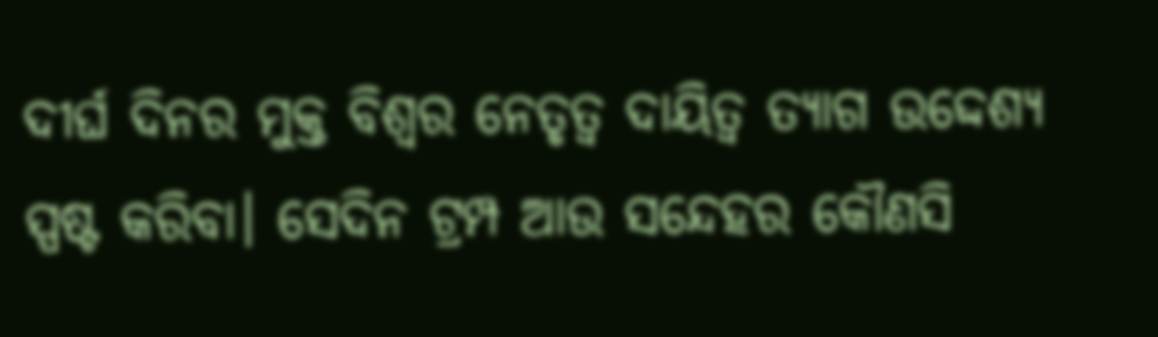ଦୀର୍ଘ ଦିନର ମୁକ୍ତ ବିଶ୍ବର ନେତୃତ୍ବ ଦାୟିତ୍ବ ତ୍ୟାଗ ଉଦ୍ଦେଶ୍ୟ ସ୍ପଷ୍ଟ କରିବା। ସେଦିନ ଟ୍ରମ୍ପ ଆଉ ସନ୍ଦେହର କୌଣସି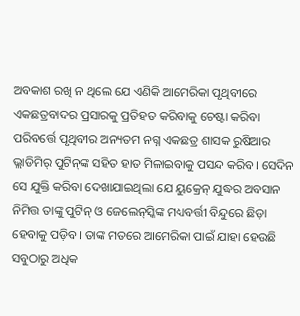ଅବକାଶ ରଖି ନ ଥିଲେ ଯେ ଏଣିକି ଆମେରିକା ପୃଥିବୀରେ ଏକଛତ୍ରବାଦର ପ୍ରସାରକୁ ପ୍ରତିହତ କରିବାକୁ ଚେଷ୍ଟା କରିବା ପରିବର୍ତ୍ତେ ପୃଥିବୀର ଅନ୍ୟତମ ନଗ୍ନ ଏକଛତ୍ର ଶାସକ ରୁଷିଆର ଭ୍ଲାଡିମିର୍ ପୁଟିନ୍‌ଙ୍କ ସହିତ ହାତ ମିଳାଇବାକୁ ପସନ୍ଦ କରିବ। ସେଦିନ ସେ ଯୁକ୍ତି କରିବା ଦେଖାଯାଇଥିଲା ଯେ ୟୁକ୍ରେନ୍‌ ଯୁଦ୍ଧର ଅବସାନ ନିମିତ୍ତ ତାଙ୍କୁ ପୁଟିନ୍ ଓ ଜେଲେନ୍‌ସ୍କିଙ୍କ ମଧ୍ୟବର୍ତ୍ତୀ ବିନ୍ଦୁରେ ଛିଡ଼ା ହେବାକୁ ପଡ଼ିବ। ତାଙ୍କ ମତରେ ଆମେରିକା ପାଇଁ ଯାହା ହେଉଛି ସବୁଠାରୁ ଅଧିକ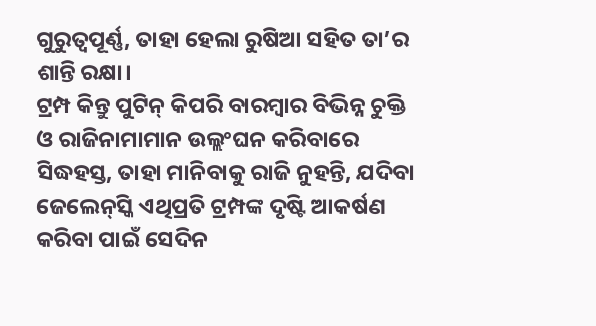ଗୁରୁତ୍ବପୂର୍ଣ୍ଣ, ତାହା ହେଲା ରୁଷିଆ ସହିତ ତା’ର ଶାନ୍ତି ରକ୍ଷା।
ଟ୍ରମ୍ପ କିନ୍ତୁ ପୁଟିନ୍ କିପରି ବାରମ୍ବାର ବିଭିନ୍ନ ଚୁକ୍ତି ଓ ରାଜିନାମାମାନ ଉଲ୍ଲଂଘନ କରିବାରେ ସିଦ୍ଧହସ୍ତ, ତାହା ମାନିବାକୁ ରାଜି ନୁହନ୍ତି, ଯଦିବା ଜେଲେନ୍‌ସ୍କି ଏଥିପ୍ରତି ଟ୍ରମ୍ପଙ୍କ ଦୃଷ୍ଟି ଆକର୍ଷଣ କରିବା ପାଇଁ ସେଦିନ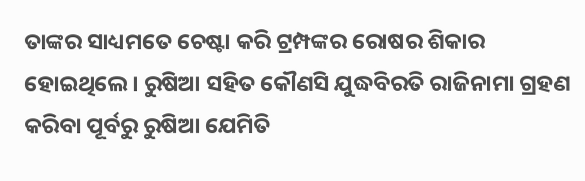ତାଙ୍କର ସାଧ୍ୟମତେ ଚେଷ୍ଟା କରି ଟ୍ରମ୍ପଙ୍କର ରୋଷର ଶିକାର ହୋଇଥିଲେ। ରୁଷିଆ ସହିତ କୌଣସି ଯୁଦ୍ଧବିରତି ରାଜିନାମା ଗ୍ରହଣ କରିବା ପୂର୍ବରୁ ରୁଷିଆ ଯେମିତି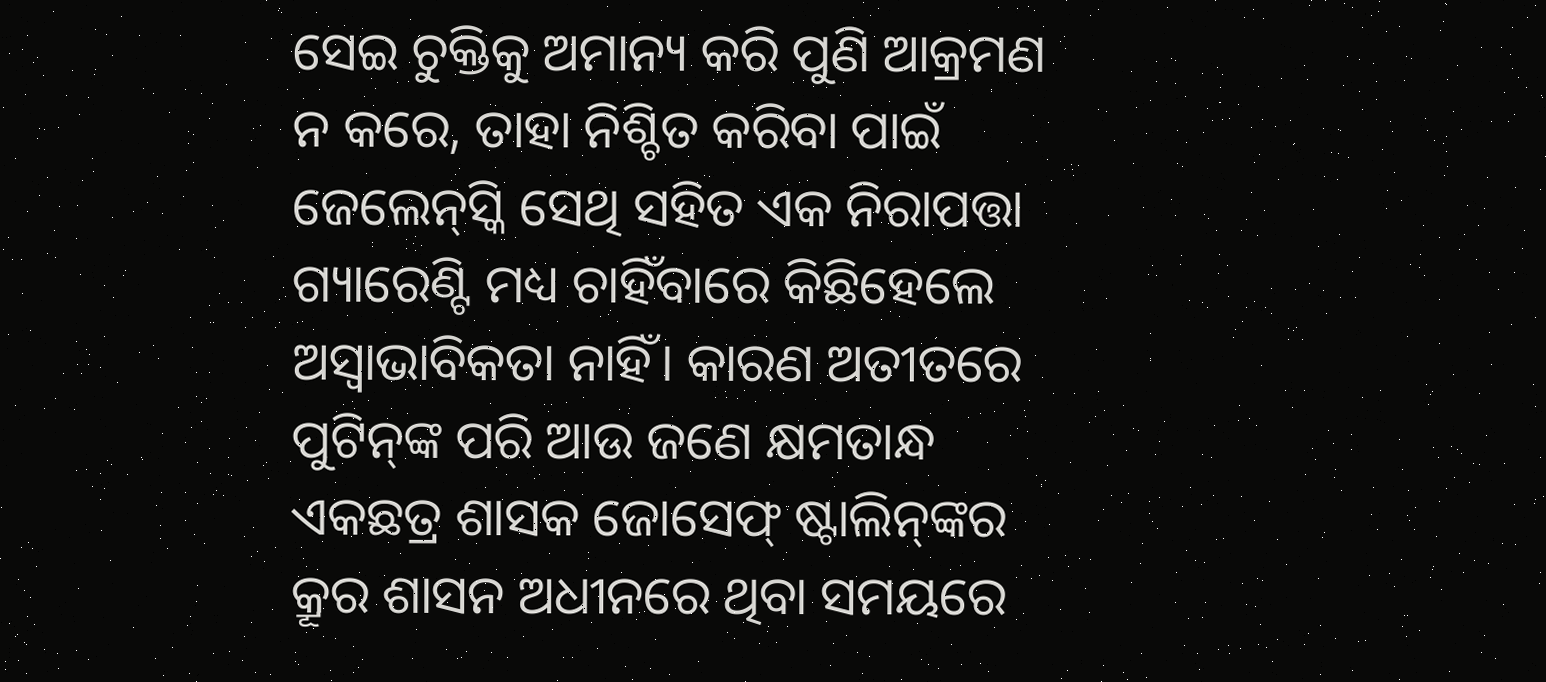ସେଇ ଚୁକ୍ତିକୁ ଅମାନ୍ୟ କରି ପୁଣି ଆକ୍ରମଣ ନ କରେ, ତାହା ନିଶ୍ଚିତ କରିବା ପାଇଁ ଜେଲେନ୍‌ସ୍କି ସେଥି ସହିତ ଏକ ନିରାପତ୍ତା ଗ୍ୟାରେଣ୍ଟି ମଧ୍ୟ ଚାହିଁବାରେ କିଛିହେଲେ ଅସ୍ବାଭାବିକତା ନାହିଁ। କାରଣ ଅତୀତରେ ପୁଟିନ୍‌ଙ୍କ ପରି ଆଉ ଜଣେ କ୍ଷମତାନ୍ଧ ଏକଛତ୍ର ଶାସକ ଜୋସେଫ୍ ଷ୍ଟାଲିନ୍‌ଙ୍କର କ୍ରୂର ଶାସନ ଅଧୀନରେ ଥିବା ସମୟରେ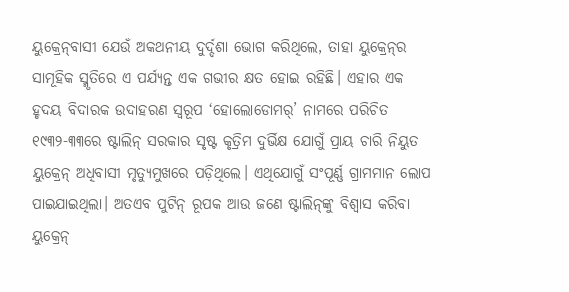ୟୁକ୍ରେନ୍‌ବାସୀ ଯେଉଁ ଅକଥନୀୟ ଦୁର୍ଦ୍ଦଶା ଭୋଗ କରିଥିଲେ, ତାହା ୟୁକ୍ରେନ୍‌ର ସାମୂହିକ ସ୍ମୃତିରେ ଏ ପର୍ଯ୍ୟନ୍ତ ଏକ ଗଭୀର କ୍ଷତ ହୋଇ ରହିଛି। ଏହାର ଏକ ହୃଦୟ ବିଦାରକ ଉଦାହରଣ ସ୍ବରୂପ ‘ହୋଲୋଡୋମର୍’ ନାମରେ ପରିଚିତ ୧୯୩୨-୩୩ରେ ଷ୍ଟାଲିନ୍ ସରକାର ସୃଷ୍ଟ କୃତ୍ରିମ ଦୁର୍ଭିକ୍ଷ ଯୋଗୁଁ ପ୍ରାୟ ଚାରି ନିୟୁତ ୟୁକ୍ରେନ୍‌ ଅଧିବାସୀ ମୃତ୍ୟୁମୁଖରେ ପଡ଼ିଥିଲେ। ଏଥିଯୋଗୁଁ ସଂପୂର୍ଣ୍ଣ ଗ୍ରାମମାନ ଲୋପ ପାଇଯାଇଥିଲା। ଅତଏବ ପୁଟିନ୍‌ ରୂପକ ଆଉ ଜଣେ ଷ୍ଟାଲିନ୍‌ଙ୍କୁ ବିଶ୍ବାସ କରିବା ୟୁକ୍ରେନ୍‌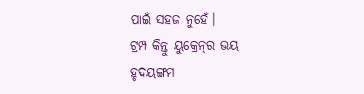ପାଇଁ ସହଜ ନୁହେଁ।
ଟ୍ରମ୍ପ କିନ୍ତୁ ୟୁକ୍ରେନ୍‌ର ଭୟ ହୃଦୟଙ୍ଗମ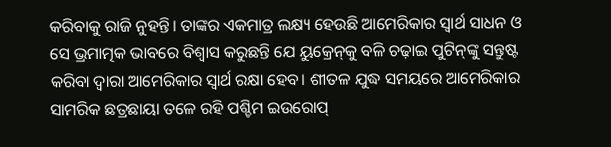କରିବାକୁ ରାଜି ନୁହନ୍ତି। ତାଙ୍କର ଏକମାତ୍ର ଲକ୍ଷ୍ୟ ହେଉଛି ଆମେରିକାର ସ୍ବାର୍ଥ ସାଧନ ଓ ସେ ଭ୍ରମାତ୍ମକ ଭାବରେ ବିଶ୍ବାସ କରୁଛନ୍ତି ଯେ ୟୁକ୍ରେନ୍‌କୁ ବଳି ଚଢ଼ାଇ ପୁଟିନ୍‌ଙ୍କୁ ସନ୍ତୁଷ୍ଟ କରିବା ଦ୍ବାରା ଆମେରିକାର ସ୍ବାର୍ଥ ରକ୍ଷା ହେବ। ଶୀତଳ ଯୁଦ୍ଧ ସମୟରେ ଆମେରିକାର ସାମରିକ ଛତ୍ରଛାୟା ତଳେ ରହି ପଶ୍ଚିମ ଇଉରୋପ୍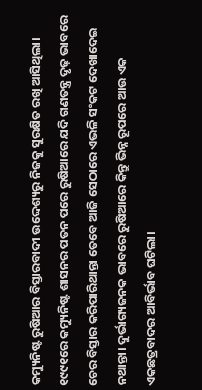କମ୍ୟୁନିଷ୍ଟ ରୁଷିଆର ବିସ୍ତାରବାଦୀ ଉଦ୍ଦେଶ୍ୟରୁ ନିଜକୁ ସୁରକ୍ଷିତ ରଖି ଆସିଥିଲା। ୧୯୯୧ରେ କମ୍ୟୁନିଷ୍ଟ ଶାସନର ପତନ ପରେ ରୁଷିଆରେ ଯଦି ଗଣତନ୍ତ୍ର ଦୃଢ଼ ଭାବରେ ଚେର ବିସ୍ତାର କରିପାରିଥାନ୍ତା ତେବେ ଆଜି ସେଠାରେ ଏଭଳି ସଂକଟ ଦେଖାଦେଇ ନଥାନ୍ତା। ଦୁର୍ଭାଗ୍ୟଜନକ ଭାବରେ ରୁଷିଆରେ କିନ୍ତୁ ଭିନ୍ନ ରୂପରେ ଆଉ ଏକ ଏକଛତ୍ରବାଦର ଆବିର୍ଭାବ ଘଟିଲା।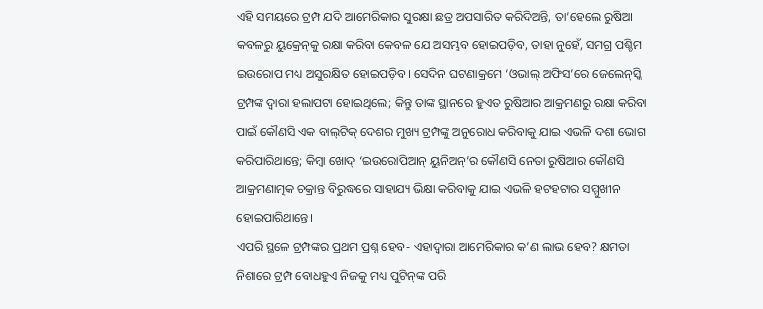ଏହି ସମୟରେ ଟ୍ରମ୍ପ ଯଦି ଆମେରିକାର ସୁରକ୍ଷା ଛତ୍ର ଅପସାରିତ କରିଦିଅନ୍ତି, ତା’ହେଲେ ରୁଷିଆ କବଳରୁ ୟୁକ୍ରେନ୍‌କୁ ରକ୍ଷା କରିବା କେବଳ ଯେ ଅସମ୍ଭବ ହୋଇପଡ଼ିବ, ତାହା ନୁହେଁ, ସମଗ୍ର ପଶ୍ଚିମ ଇଉରୋପ ମଧ୍ୟ ଅସୁରକ୍ଷିତ ହୋଇପଡ଼ିବ। ସେଦିନ ଘଟଣାକ୍ରମେ ‘ଓଭାଲ୍ ଅଫିସ’ରେ ଜେଲେନ୍‌ସ୍କି ଟ୍ରମ୍ପଙ୍କ ଦ୍ବାରା ହଲାପଟା ହୋଇଥିଲେ; କିନ୍ତୁ ତାଙ୍କ ସ୍ଥାନରେ ହୁଏତ ରୁଷିଆର ଆକ୍ରମଣରୁ ରକ୍ଷା କରିବା ପାଇଁ କୌଣସି ଏକ ବାଲ୍‌ଟିକ୍ ଦେଶର ମୁଖ୍ୟ ଟ୍ରମ୍ପଙ୍କୁ ଅନୁରୋଧ କରିବାକୁ ଯାଇ ଏଭଳି ଦଶା ଭୋଗ କରିପାରିଥାନ୍ତେ; କିମ୍ବା ଖୋଦ୍ ‘ଇଉରୋପିଆନ୍ ୟୁନିଅନ୍’ର କୌଣସି ନେତା ରୁଷିଆର କୌଣସି ଆକ୍ରମଣାତ୍ମକ ଚକ୍ରାନ୍ତ ବିରୁଦ୍ଧରେ ସାହାଯ୍ୟ ଭିକ୍ଷା କରିବାକୁ ଯାଇ ଏଭଳି ହଟହଟାର ସମ୍ମୁଖୀନ ହୋଇପାରିଥାନ୍ତେ।
ଏପରି ସ୍ଥଳେ ଟ୍ରମ୍ପଙ୍କର ପ୍ରଥମ ପ୍ରଶ୍ନ ହେବ- ଏହାଦ୍ବାରା ଆମେରିକାର କ’ଣ ଲାଭ ହେବ? କ୍ଷମତା ନିଶାରେ ଟ୍ରମ୍ପ ବୋଧହୁଏ ନିଜକୁ ମଧ୍ୟ ପୁଟିନ୍‌ଙ୍କ ପରି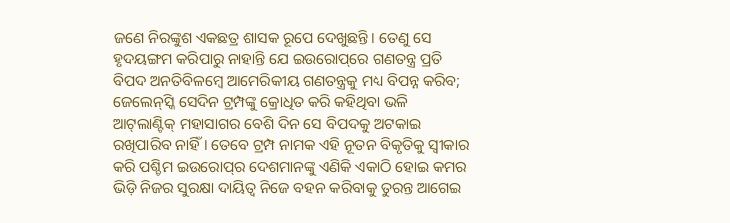ଜଣେ ନିରଙ୍କୁଶ ଏକଛତ୍ର ଶାସକ ରୂପେ ଦେଖୁଛନ୍ତି। ତେଣୁ ସେ ହୃଦୟଙ୍ଗମ କରିପାରୁ ନାହାନ୍ତି ଯେ ଇଉରୋପ୍‌ରେ ଗଣତନ୍ତ୍ର ପ୍ରତି ବିପଦ ଅନତିବିଳମ୍ବେ ଆମେରିକୀୟ ଗଣତନ୍ତ୍ରକୁ ମଧ୍ୟ ବିପନ୍ନ କରିବ; ଜେଲେନ୍‌ସ୍କି ସେଦିନ ଟ୍ରମ୍ପଙ୍କୁ କ୍ରୋଧିତ କରି କହିଥିବା ଭଳି ଆଟ୍‌ଲାଣ୍ଟିକ୍ ମହାସାଗର ବେଶି ଦିନ ସେ ବିପଦକୁ ଅଟକାଇ ରଖିପାରିବ ନାହିଁ। ତେବେ ଟ୍ରମ୍ପ ନାମକ ଏହି ନୂତନ ବିକୃତିକୁ ସ୍ବୀକାର କରି ପଶ୍ଚିମ ଇଉରୋପ୍‌ର ଦେଶମାନଙ୍କୁ ଏଣିକି ଏକାଠି ହୋଇ କମର ଭିଡ଼ି ନିଜର ସୁରକ୍ଷା ଦାୟିତ୍ବ ନିଜେ ବହନ କରିବାକୁ ତୁରନ୍ତ ଆଗେଇ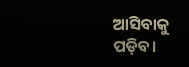ଆସିବାକୁ ପଡ଼ିବ।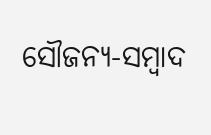ସୌଜନ୍ୟ-ସମ୍ୱାଦ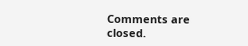Comments are closed.